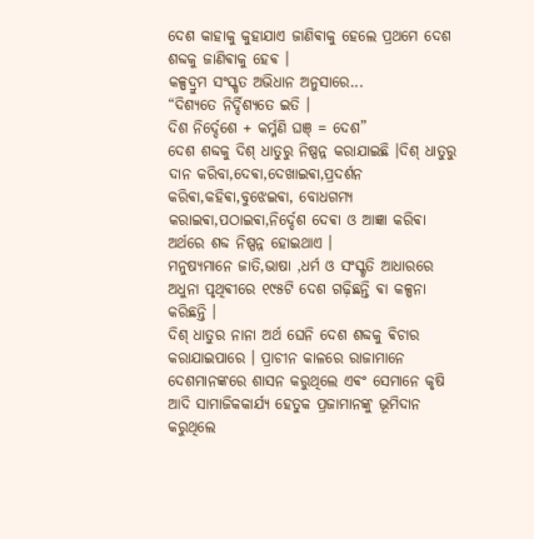ଦେଶ କାହାକୁ କୁହାଯାଏ ଜାଣିଵାକୁ ହେଲେ ପ୍ରଥମେ ଦେଶ ଶବ୍ଦକୁ ଜାଣିଵାକୁ ହେଵ ।
କଳ୍ପଦ୍ରୁମ ସଂସ୍କୃତ ଅଭିଧାନ ଅନୁସାରେ...
“ଦିଶ୍ଯତେ ନିର୍ଦ୍ଦିଶ୍ଯତେ ଇତି ।
ଦିଶ ନିର୍ଦ୍ଦେଶେ + କର୍ମ୍ମଣି ଘଞ୍ = ଦେଶ”
ଦେଶ ଶବ୍ଦକୁ ଦିଶ୍ ଧାତୁରୁ ନିଷ୍ପନ୍ନ କରାଯାଇଛି ।ଦିଶ୍ ଧାତୁରୁ ଦାନ କରିବା,ଦେଵା,ଦେଖାଇଵା,ପ୍ରଦର୍ଶନ କରିଵା,କହିଵା,ବୁଝେଇଵା, ବୋଧଗମ୍ୟ କରାଇଵା,ପଠାଇଵା,ନିର୍ଦ୍ଦେଶ ଦେଵା ଓ ଆଜ୍ଞା କରିଵା ଅର୍ଥରେ ଶବ୍ଦ ନିଷ୍ପନ୍ନ ହୋଇଥାଏ ।
ମନୁଷ୍ୟମାନେ ଜାତି,ଭାଷା ,ଧର୍ମ ଓ ସଂସ୍କୃତି ଆଧାରରେ ଅଧୁନା ପୃଥିଵୀରେ ୧୯୫ଟି ଦେଶ ଗଢ଼ିଛନ୍ତି ଵା କଳ୍ପନା କରିଛନ୍ତି ।
ଦିଶ୍ ଧାତୁର ନାନା ଅର୍ଥ ଘେନି ଦେଶ ଶବ୍ଦକୁ ଵିଚାର କରାଯାଇପାରେ । ପ୍ରାଚୀନ କାଳରେ ରାଜାମାନେ ଦେଶମାନଙ୍କରେ ଶାସନ କରୁଥିଲେ ଏଵଂ ସେମାନେ କୃଷି ଆଦି ସାମାଜିକକାର୍ଯ୍ୟ ହେତୁକ ପ୍ରଜାମାନଙ୍କୁ ଭୂମିଦାନ କରୁଥିଲେ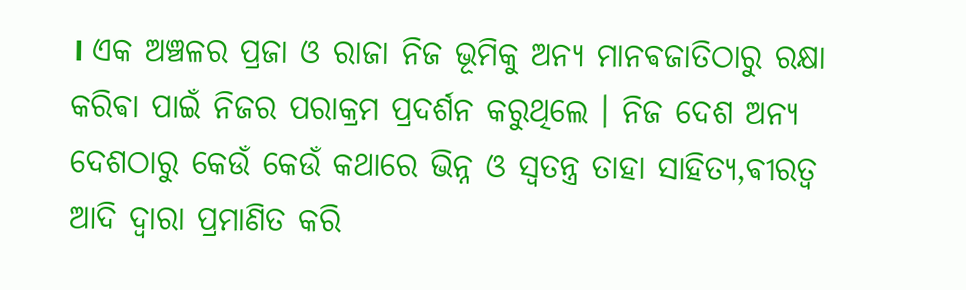। ଏକ ଅଞ୍ଚଳର ପ୍ରଜା ଓ ରାଜା ନିଜ ଭୂମିକୁ ଅନ୍ୟ ମାନଵଜାତିଠାରୁ ରକ୍ଷା କରିଵା ପାଇଁ ନିଜର ପରାକ୍ରମ ପ୍ରଦର୍ଶନ କରୁଥିଲେ । ନିଜ ଦେଶ ଅନ୍ୟ ଦେଶଠାରୁ କେଉଁ କେଉଁ କଥାରେ ଭିନ୍ନ ଓ ସ୍ଵତନ୍ତ୍ର ତାହା ସାହିତ୍ୟ,ଵୀରତ୍ଵ ଆଦି ଦ୍ଵାରା ପ୍ରମାଣିତ କରି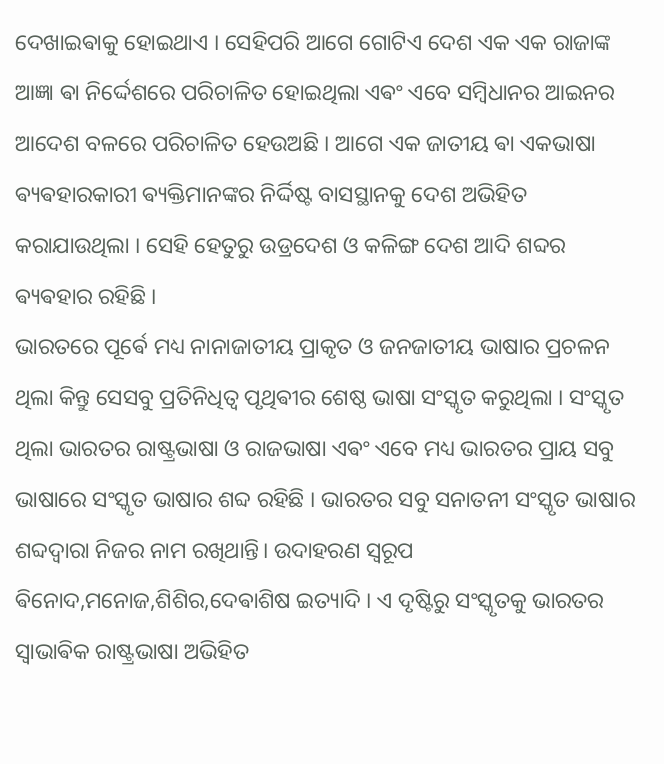ଦେଖାଇଵାକୁ ହୋଇଥାଏ । ସେହିପରି ଆଗେ ଗୋଟିଏ ଦେଶ ଏକ ଏକ ରାଜାଙ୍କ ଆଜ୍ଞା ଵା ନିର୍ଦ୍ଦେଶରେ ପରିଚାଳିତ ହୋଇଥିଲା ଏଵଂ ଏବେ ସମ୍ବିଧାନର ଆଇନର ଆଦେଶ ବଳରେ ପରିଚାଳିତ ହେଉଅଛି । ଆଗେ ଏକ ଜାତୀୟ ଵା ଏକଭାଷା ଵ୍ୟଵହାରକାରୀ ଵ୍ୟକ୍ତିମାନଙ୍କର ନିର୍ଦ୍ଦିଷ୍ଟ ବାସସ୍ଥାନକୁ ଦେଶ ଅଭିହିତ କରାଯାଉଥିଲା । ସେହି ହେତୁରୁ ଉଡ୍ରଦେଶ ଓ କଳିଙ୍ଗ ଦେଶ ଆଦି ଶବ୍ଦର ଵ୍ୟଵହାର ରହିଛି ।
ଭାରତରେ ପୂର୍ଵେ ମଧ୍ୟ ନାନାଜାତୀୟ ପ୍ରାକୃତ ଓ ଜନଜାତୀୟ ଭାଷାର ପ୍ରଚଳନ ଥିଲା କିନ୍ତୁ ସେସବୁ ପ୍ରତିନିଧିତ୍ଵ ପୃଥିଵୀର ଶେଷ୍ଠ ଭାଷା ସଂସ୍କୃତ କରୁଥିଲା । ସଂସ୍କୃତ ଥିଲା ଭାରତର ରାଷ୍ଟ୍ରଭାଷା ଓ ରାଜଭାଷା ଏଵଂ ଏବେ ମଧ୍ୟ ଭାରତର ପ୍ରାୟ ସବୁ ଭାଷାରେ ସଂସ୍କୃତ ଭାଷାର ଶବ୍ଦ ରହିଛି । ଭାରତର ସବୁ ସନାତନୀ ସଂସ୍କୃତ ଭାଷାର ଶବ୍ଦଦ୍ଵାରା ନିଜର ନାମ ରଖିଥାନ୍ତି। ଉଦାହରଣ ସ୍ୱରୂପ ଵିନୋଦ,ମନୋଜ,ଶିଶିର,ଦେଵାଶିଷ ଇତ୍ୟାଦି । ଏ ଦୃଷ୍ଟିରୁ ସଂସ୍କୃତକୁ ଭାରତର ସ୍ଵାଭାଵିକ ରାଷ୍ଟ୍ରଭାଷା ଅଭିହିତ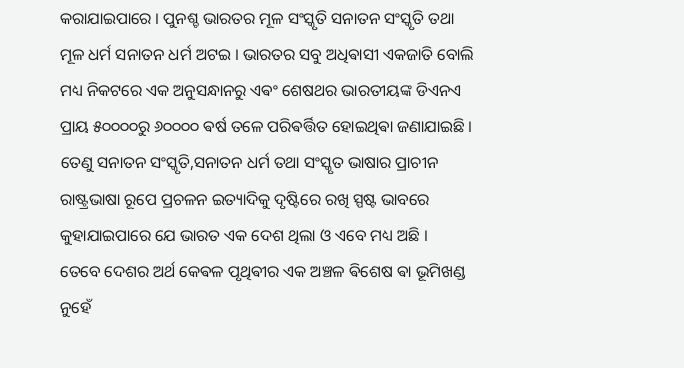କରାଯାଇପାରେ । ପୁନଶ୍ଚ ଭାରତର ମୂଳ ସଂସ୍କୃତି ସନାତନ ସଂସ୍କୃତି ତଥା ମୂଳ ଧର୍ମ ସନାତନ ଧର୍ମ ଅଟଇ । ଭାରତର ସବୁ ଅଧିଵାସୀ ଏକଜାତି ବୋଲି ମଧ୍ୟ ନିକଟରେ ଏକ ଅନୁସନ୍ଧାନରୁ ଏଵଂ ଶେଷଥର ଭାରତୀୟଙ୍କ ଡିଏନଏ ପ୍ରାୟ ୫୦୦୦୦ରୁ ୬୦୦୦୦ ଵର୍ଷ ତଳେ ପରିଵର୍ତ୍ତିତ ହୋଇଥିଵା ଜଣାଯାଇଛି । ତେଣୁ ସନାତନ ସଂସ୍କୃତି,ସନାତନ ଧର୍ମ ତଥା ସଂସ୍କୃତ ଭାଷାର ପ୍ରାଚୀନ ରାଷ୍ଟ୍ରଭାଷା ରୂପେ ପ୍ରଚଳନ ଇତ୍ୟାଦିକୁ ଦୃଷ୍ଟିରେ ରଖି ସ୍ପଷ୍ଟ ଭାବରେ କୁହାଯାଇପାରେ ଯେ ଭାରତ ଏକ ଦେଶ ଥିଲା ଓ ଏବେ ମଧ୍ୟ ଅଛି ।
ତେବେ ଦେଶର ଅର୍ଥ କେଵଳ ପୃଥିଵୀର ଏକ ଅଞ୍ଚଳ ଵିଶେଷ ଵା ଭୂମିଖଣ୍ଡ ନୁହେଁ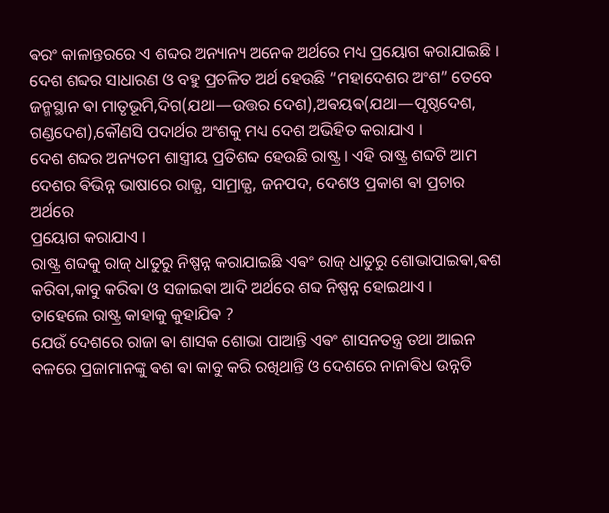ଵରଂ କାଳାନ୍ତରରେ ଏ ଶବ୍ଦର ଅନ୍ୟାନ୍ୟ ଅନେକ ଅର୍ଥରେ ମଧ୍ୟ ପ୍ରୟୋଗ କରାଯାଇଛି ।
ଦେଶ ଶବ୍ଦର ସାଧାରଣ ଓ ବହୁ ପ୍ରଚଳିତ ଅର୍ଥ ହେଉଛି “ମହାଦେଶର ଅଂଶ” ତେବେ ଜନ୍ମସ୍ଥାନ ଵା ମାତୃଭୂମି,ଦିଗ(ଯଥା—ଉତ୍ତର ଦେଶ),ଅଵୟଵ(ଯଥା—ପୃଷ୍ଠଦେଶ, ଗଣ୍ଡଦେଶ),କୌଣସି ପଦାର୍ଥର ଅଂଶକୁ ମଧ୍ୟ ଦେଶ ଅଭିହିତ କରାଯାଏ ।
ଦେଶ ଶବ୍ଦର ଅନ୍ୟତମ ଶାସ୍ତ୍ରୀୟ ପ୍ରତିଶବ୍ଦ ହେଉଛି ରାଷ୍ଟ୍ର । ଏହି ରାଷ୍ଟ୍ର ଶବ୍ଦଟି ଆମ ଦେଶର ଵିଭିନ୍ନ ଭାଷାରେ ରାଜ୍ଯ, ସାମ୍ରାଜ୍ଯ, ଜନପଦ, ଦେଶଓ ପ୍ରକାଶ ଵା ପ୍ରଚାର ଅର୍ଥରେ
ପ୍ରୟୋଗ କରାଯାଏ ।
ରାଷ୍ଟ୍ର ଶବ୍ଦକୁ ରାଜ୍ ଧାତୁରୁ ନିଷ୍ପନ୍ନ କରାଯାଇଛି ଏଵଂ ରାଜ୍ ଧାତୁରୁ ଶୋଭାପାଇଵା,ଵଶ କରିବା,କାବୁ କରିଵା ଓ ସଜାଇଵା ଆଦି ଅର୍ଥରେ ଶବ୍ଦ ନିଷ୍ପନ୍ନ ହୋଇଥାଏ ।
ତାହେଲେ ରାଷ୍ଟ୍ର କାହାକୁ କୁହାଯିଵ ?
ଯେଉଁ ଦେଶରେ ରାଜା ଵା ଶାସକ ଶୋଭା ପାଆନ୍ତି ଏଵଂ ଶାସନତନ୍ତ୍ର ତଥା ଆଇନ ବଳରେ ପ୍ରଜାମାନଙ୍କୁ ଵଶ ଵା କାବୁ କରି ରଖିଥାନ୍ତି ଓ ଦେଶରେ ନାନାଵିଧ ଉନ୍ନତି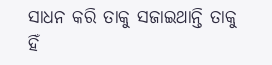ସାଧନ କରି ତାକୁ ସଜାଇଥାନ୍ତି ତାକୁ ହିଁ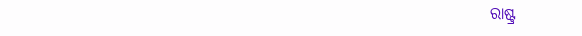ରାଷ୍ଟ୍ର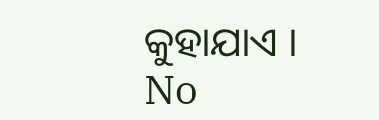କୁହାଯାଏ ।
No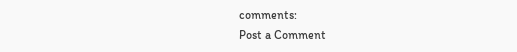comments:
Post a Comment